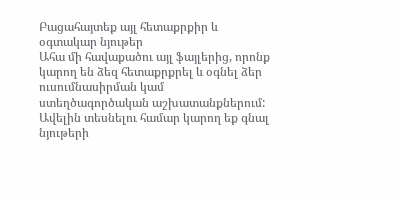Բացահայտեք այլ հետաքրքիր և օգտակար նյութեր
Ահա մի հավաքածու այլ ֆայլերից, որոնք կարող են ձեզ հետաքրքրել և օգնել ձեր ուսումնասիրման կամ ստեղծագործական աշխատանքներում: Ավելին տեսնելու համար կարող եք գնալ նյութերի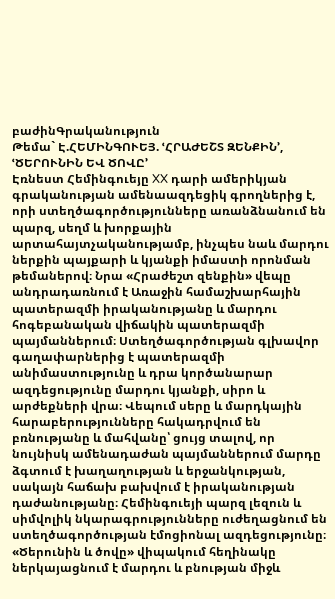բաժինԳրականություն
Թեմա` Է.ՀԵՄԻՆԳՈՒԵՅ. ՙՀՐԱԺԵՇՏ ԶԵՆՔԻՆ՚, ՙԾԵՐՈՒՆԻՆ ԵՎ ԾՈՎԸ՚
Էռնեստ Հեմինգուեյը XX դարի ամերիկյան գրականության ամենաազդեցիկ գրողներից է, որի ստեղծագործությունները առանձնանում են պարզ, սեղմ և խորքային արտահայտչականությամբ, ինչպես նաև մարդու ներքին պայքարի և կյանքի իմաստի որոնման թեմաներով։ Նրա «Հրաժեշտ զենքին» վեպը անդրադառնում է Առաջին համաշխարհային պատերազմի իրականությանը և մարդու հոգեբանական վիճակին պատերազմի պայմաններում։ Ստեղծագործության գլխավոր գաղափարներից է պատերազմի անիմաստությունը և դրա կործանարար ազդեցությունը մարդու կյանքի, սիրո և արժեքների վրա։ Վեպում սերը և մարդկային հարաբերությունները հակադրվում են բռնությանը և մահվանը՝ ցույց տալով, որ նույնիսկ ամենադաժան պայմաններում մարդը ձգտում է խաղաղության և երջանկության, սակայն հաճախ բախվում է իրականության դաժանությանը։ Հեմինգուեյի պարզ լեզուն և սիմվոլիկ նկարագրությունները ուժեղացնում են ստեղծագործության էմոցիոնալ ազդեցությունը։ «Ծերունին և ծովը» վիպակում հեղինակը ներկայացնում է մարդու և բնության միջև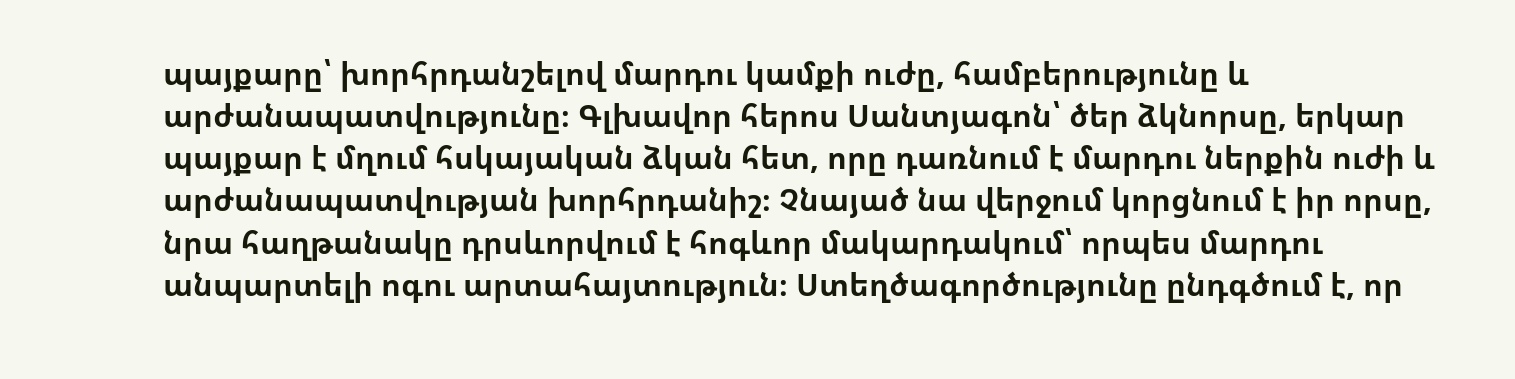պայքարը՝ խորհրդանշելով մարդու կամքի ուժը, համբերությունը և արժանապատվությունը։ Գլխավոր հերոս Սանտյագոն՝ ծեր ձկնորսը, երկար պայքար է մղում հսկայական ձկան հետ, որը դառնում է մարդու ներքին ուժի և արժանապատվության խորհրդանիշ։ Չնայած նա վերջում կորցնում է իր որսը, նրա հաղթանակը դրսևորվում է հոգևոր մակարդակում՝ որպես մարդու անպարտելի ոգու արտահայտություն։ Ստեղծագործությունը ընդգծում է, որ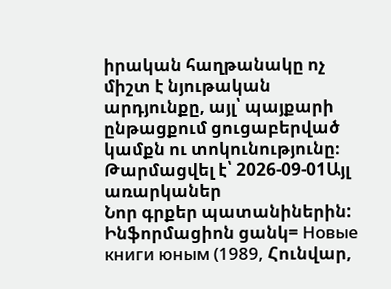իրական հաղթանակը ոչ միշտ է նյութական արդյունքը, այլ՝ պայքարի ընթացքում ցուցաբերված կամքն ու տոկունությունը։
Թարմացվել է՝ 2026-09-01Այլ առարկաներ
Նոր գրքեր պատանիներին: Ինֆորմացիոն ցանկ= Новые книги юным (1989, Հունվար,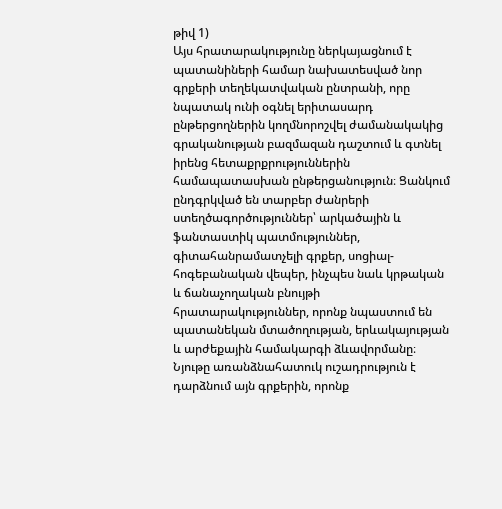թիվ 1)
Այս հրատարակությունը ներկայացնում է պատանիների համար նախատեսված նոր գրքերի տեղեկատվական ընտրանի, որը նպատակ ունի օգնել երիտասարդ ընթերցողներին կողմնորոշվել ժամանակակից գրականության բազմազան դաշտում և գտնել իրենց հետաքրքրություններին համապատասխան ընթերցանություն։ Ցանկում ընդգրկված են տարբեր ժանրերի ստեղծագործություններ՝ արկածային և ֆանտաստիկ պատմություններ, գիտահանրամատչելի գրքեր, սոցիալ-հոգեբանական վեպեր, ինչպես նաև կրթական և ճանաչողական բնույթի հրատարակություններ, որոնք նպաստում են պատանեկան մտածողության, երևակայության և արժեքային համակարգի ձևավորմանը։ Նյութը առանձնահատուկ ուշադրություն է դարձնում այն գրքերին, որոնք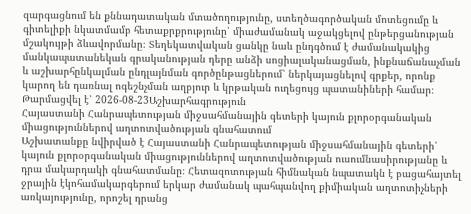զարգացնում են քննադատական մտածողությունը, ստեղծագործական մոտեցումը և գիտելիքի նկատմամբ հետաքրքրությունը՝ միաժամանակ աջակցելով ընթերցանության մշակույթի ձևավորմանը։ Տեղեկատվական ցանկը նաև ընդգծում է ժամանակակից մանկապատանեկան գրականության դերը անձի սոցիալականացման, ինքնաճանաչման և աշխարհընկալման ընդլայնման գործընթացներում՝ ներկայացնելով գրքեր, որոնք կարող են դառնալ ոգեշնչման աղբյուր և կրթական ուղեցույց պատանիների համար։
Թարմացվել է՝ 2026-08-23Աշխարհագրություն
Հայաստանի Հանրապետության միջսահմանային գետերի կայուն քլորօրգանական միացություններով աղտոտվածության գնահատում
Աշխատանքը նվիրված է Հայաստանի Հանրապետության միջսահմանային գետերի՝ կայուն քլորօրգանական միացություններով աղտոտվածության ուսումնասիրությանը և դրա մակարդակի գնահատմանը։ Հետազոտության հիմնական նպատակն է բացահայտել ջրային էկոհամակարգերում երկար ժամանակ պահպանվող քիմիական աղտոտիչների առկայությունը, որոշել դրանց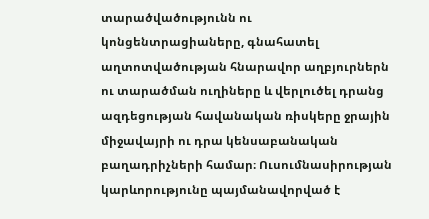տարածվածությունն ու կոնցենտրացիաները, գնահատել աղտոտվածության հնարավոր աղբյուրներն ու տարածման ուղիները և վերլուծել դրանց ազդեցության հավանական ռիսկերը ջրային միջավայրի ու դրա կենսաբանական բաղադրիչների համար։ Ուսումնասիրության կարևորությունը պայմանավորված է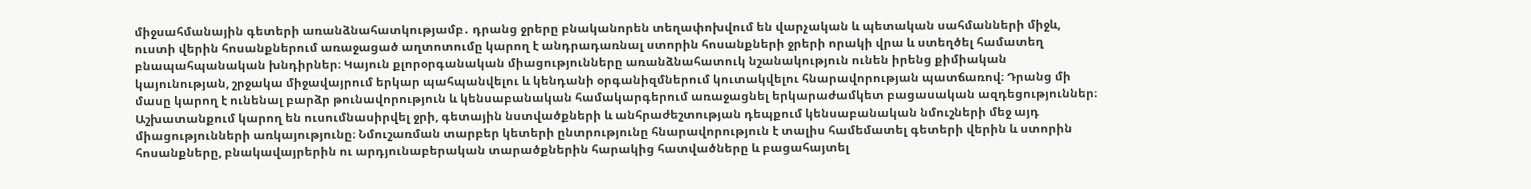միջսահմանային գետերի առանձնահատկությամբ․ դրանց ջրերը բնականորեն տեղափոխվում են վարչական և պետական սահմանների միջև, ուստի վերին հոսանքներում առաջացած աղտոտումը կարող է անդրադառնալ ստորին հոսանքների ջրերի որակի վրա և ստեղծել համատեղ բնապահպանական խնդիրներ։ Կայուն քլորօրգանական միացությունները առանձնահատուկ նշանակություն ունեն իրենց քիմիական կայունության, շրջակա միջավայրում երկար պահպանվելու և կենդանի օրգանիզմներում կուտակվելու հնարավորության պատճառով։ Դրանց մի մասը կարող է ունենալ բարձր թունավորություն և կենսաբանական համակարգերում առաջացնել երկարաժամկետ բացասական ազդեցություններ։ Աշխատանքում կարող են ուսումնասիրվել ջրի, գետային նստվածքների և անհրաժեշտության դեպքում կենսաբանական նմուշների մեջ այդ միացությունների առկայությունը։ Նմուշառման տարբեր կետերի ընտրությունը հնարավորություն է տալիս համեմատել գետերի վերին և ստորին հոսանքները, բնակավայրերին ու արդյունաբերական տարածքներին հարակից հատվածները և բացահայտել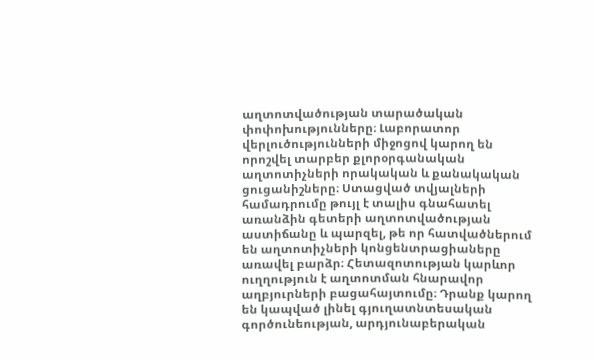աղտոտվածության տարածական փոփոխությունները։ Լաբորատոր վերլուծությունների միջոցով կարող են որոշվել տարբեր քլորօրգանական աղտոտիչների որակական և քանակական ցուցանիշները։ Ստացված տվյալների համադրումը թույլ է տալիս գնահատել առանձին գետերի աղտոտվածության աստիճանը և պարզել, թե որ հատվածներում են աղտոտիչների կոնցենտրացիաները առավել բարձր։ Հետազոտության կարևոր ուղղություն է աղտոտման հնարավոր աղբյուրների բացահայտումը։ Դրանք կարող են կապված լինել գյուղատնտեսական գործունեության, արդյունաբերական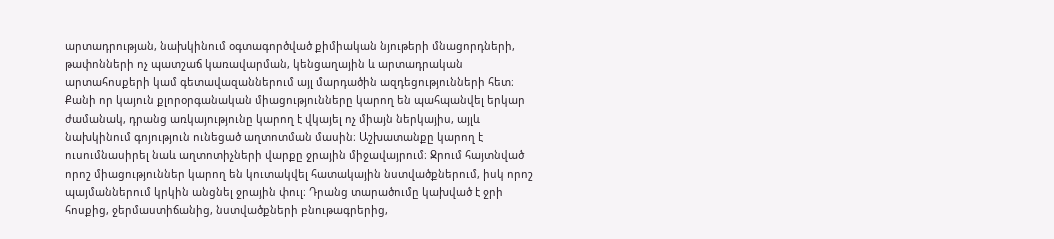արտադրության, նախկինում օգտագործված քիմիական նյութերի մնացորդների, թափոնների ոչ պատշաճ կառավարման, կենցաղային և արտադրական արտահոսքերի կամ գետավազաններում այլ մարդածին ազդեցությունների հետ։ Քանի որ կայուն քլորօրգանական միացությունները կարող են պահպանվել երկար ժամանակ, դրանց առկայությունը կարող է վկայել ոչ միայն ներկայիս, այլև նախկինում գոյություն ունեցած աղտոտման մասին։ Աշխատանքը կարող է ուսումնասիրել նաև աղտոտիչների վարքը ջրային միջավայրում։ Ջրում հայտնված որոշ միացություններ կարող են կուտակվել հատակային նստվածքներում, իսկ որոշ պայմաններում կրկին անցնել ջրային փուլ։ Դրանց տարածումը կախված է ջրի հոսքից, ջերմաստիճանից, նստվածքների բնութագրերից,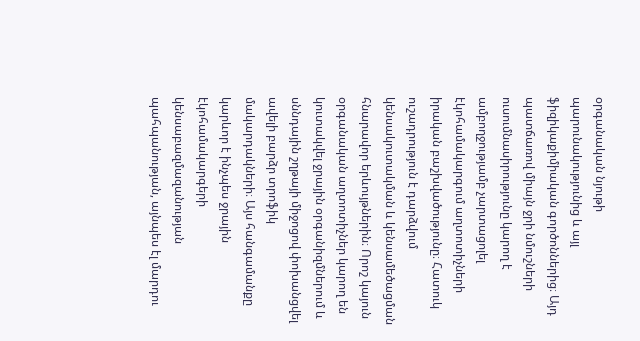օրգանական նյութի պարունակությունից և այլ ֆիզիկաքիմիական գործոններից։ Այդ պատճառով միայն ջրի նմուշների ուսումնասիրությունը կարող է ամբողջությամբ չարտացոլել էկոհամակարգում աղտոտիչների իրական բաշխվածությունը։ Հատուկ ուշադրություն է դարձվում կենսակուտակման և կենսամեծացման հնարավոր երևույթներին։ Որոշ կայուն օրգանական աղտոտիչներ կարող են կուտակվել ջրային օրգանիզմներում և սննդային շղթայի միջոցով փոխանցվել ավելի բարձր տրոֆիկ մակարդակների։ Այս հանգամանքը կարևոր է ինչպես ջրային էկոհամակարգերի կենսաբազմազանության պահպանության, այնպես էլ մարդու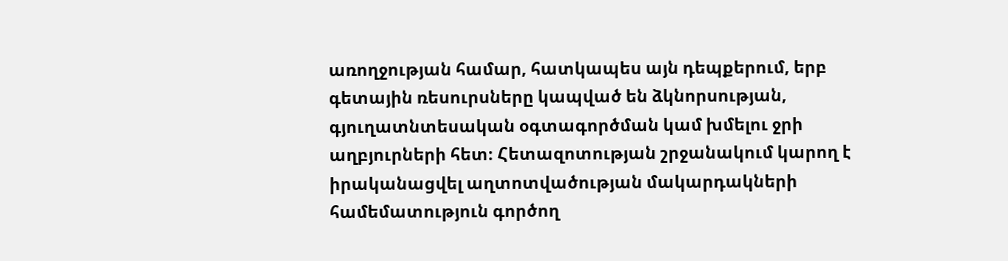առողջության համար, հատկապես այն դեպքերում, երբ գետային ռեսուրսները կապված են ձկնորսության, գյուղատնտեսական օգտագործման կամ խմելու ջրի աղբյուրների հետ։ Հետազոտության շրջանակում կարող է իրականացվել աղտոտվածության մակարդակների համեմատություն գործող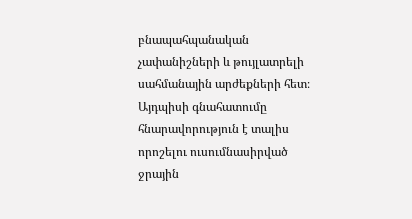բնապահպանական չափանիշների և թույլատրելի սահմանային արժեքների հետ։ Այդպիսի գնահատումը հնարավորություն է տալիս որոշելու ուսումնասիրված ջրային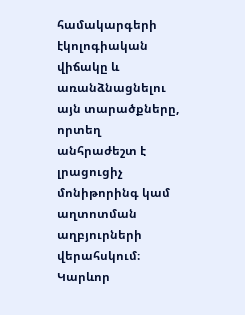համակարգերի էկոլոգիական վիճակը և առանձնացնելու այն տարածքները, որտեղ անհրաժեշտ է լրացուցիչ մոնիթորինգ կամ աղտոտման աղբյուրների վերահսկում։ Կարևոր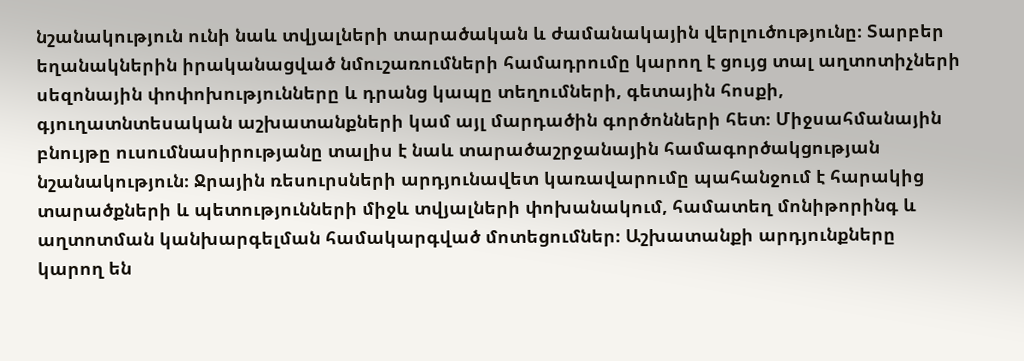նշանակություն ունի նաև տվյալների տարածական և ժամանակային վերլուծությունը։ Տարբեր եղանակներին իրականացված նմուշառումների համադրումը կարող է ցույց տալ աղտոտիչների սեզոնային փոփոխությունները և դրանց կապը տեղումների, գետային հոսքի, գյուղատնտեսական աշխատանքների կամ այլ մարդածին գործոնների հետ։ Միջսահմանային բնույթը ուսումնասիրությանը տալիս է նաև տարածաշրջանային համագործակցության նշանակություն։ Ջրային ռեսուրսների արդյունավետ կառավարումը պահանջում է հարակից տարածքների և պետությունների միջև տվյալների փոխանակում, համատեղ մոնիթորինգ և աղտոտման կանխարգելման համակարգված մոտեցումներ։ Աշխատանքի արդյունքները կարող են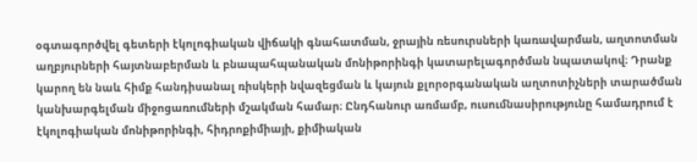օգտագործվել գետերի էկոլոգիական վիճակի գնահատման, ջրային ռեսուրսների կառավարման, աղտոտման աղբյուրների հայտնաբերման և բնապահպանական մոնիթորինգի կատարելագործման նպատակով։ Դրանք կարող են նաև հիմք հանդիսանալ ռիսկերի նվազեցման և կայուն քլորօրգանական աղտոտիչների տարածման կանխարգելման միջոցառումների մշակման համար։ Ընդհանուր առմամբ, ուսումնասիրությունը համադրում է էկոլոգիական մոնիթորինգի, հիդրոքիմիայի, քիմիական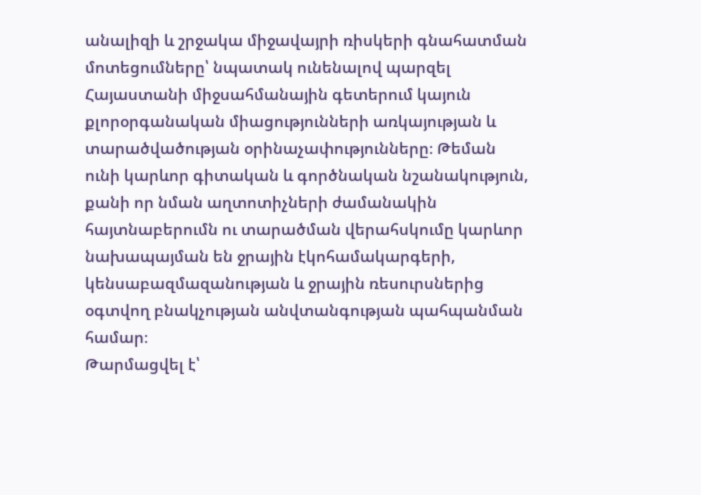անալիզի և շրջակա միջավայրի ռիսկերի գնահատման մոտեցումները՝ նպատակ ունենալով պարզել Հայաստանի միջսահմանային գետերում կայուն քլորօրգանական միացությունների առկայության և տարածվածության օրինաչափությունները։ Թեման ունի կարևոր գիտական և գործնական նշանակություն, քանի որ նման աղտոտիչների ժամանակին հայտնաբերումն ու տարածման վերահսկումը կարևոր նախապայման են ջրային էկոհամակարգերի, կենսաբազմազանության և ջրային ռեսուրսներից օգտվող բնակչության անվտանգության պահպանման համար։
Թարմացվել է՝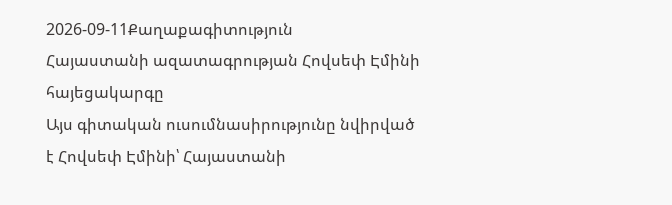2026-09-11Քաղաքագիտություն
Հայաստանի ազատագրության Հովսեփ Էմինի հայեցակարգը
Այս գիտական ուսումնասիրությունը նվիրված է Հովսեփ Էմինի՝ Հայաստանի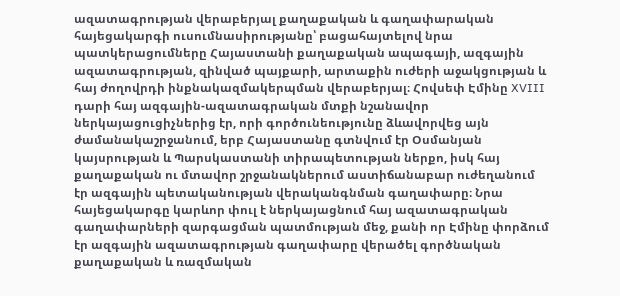ազատագրության վերաբերյալ քաղաքական և գաղափարական հայեցակարգի ուսումնասիրությանը՝ բացահայտելով նրա պատկերացումները Հայաստանի քաղաքական ապագայի, ազգային ազատագրության, զինված պայքարի, արտաքին ուժերի աջակցության և հայ ժողովրդի ինքնակազմակերպման վերաբերյալ։ Հովսեփ Էմինը XVIII դարի հայ ազգային-ազատագրական մտքի նշանավոր ներկայացուցիչներից էր, որի գործունեությունը ձևավորվեց այն ժամանակաշրջանում, երբ Հայաստանը գտնվում էր Օսմանյան կայսրության և Պարսկաստանի տիրապետության ներքո, իսկ հայ քաղաքական ու մտավոր շրջանակներում աստիճանաբար ուժեղանում էր ազգային պետականության վերականգնման գաղափարը։ Նրա հայեցակարգը կարևոր փուլ է ներկայացնում հայ ազատագրական գաղափարների զարգացման պատմության մեջ, քանի որ Էմինը փորձում էր ազգային ազատագրության գաղափարը վերածել գործնական քաղաքական և ռազմական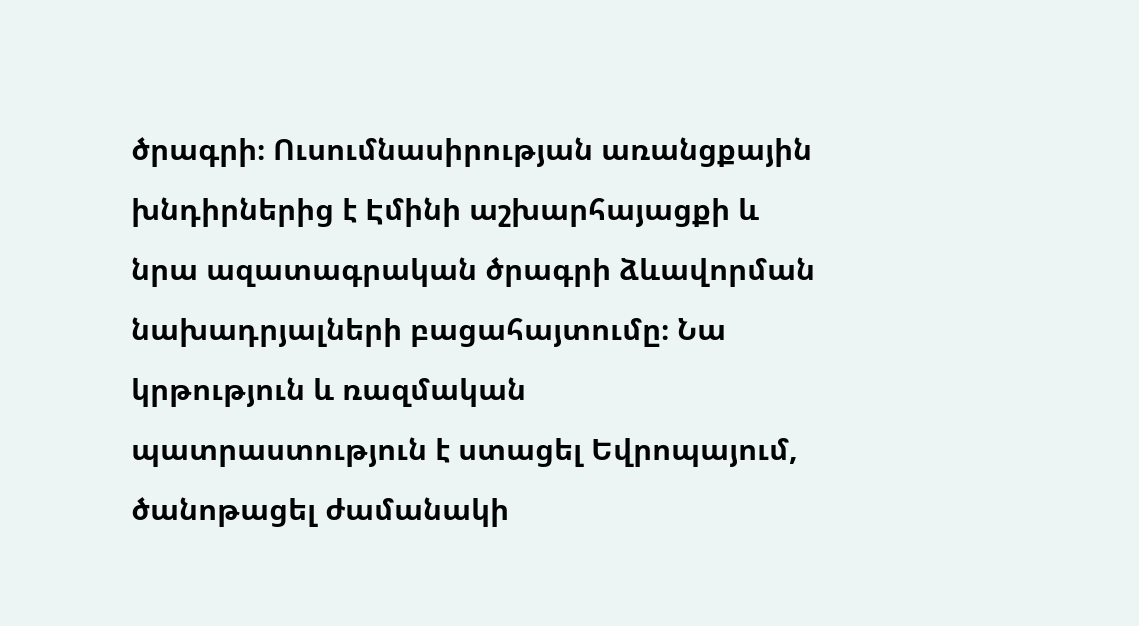ծրագրի։ Ուսումնասիրության առանցքային խնդիրներից է Էմինի աշխարհայացքի և նրա ազատագրական ծրագրի ձևավորման նախադրյալների բացահայտումը։ Նա կրթություն և ռազմական պատրաստություն է ստացել Եվրոպայում, ծանոթացել ժամանակի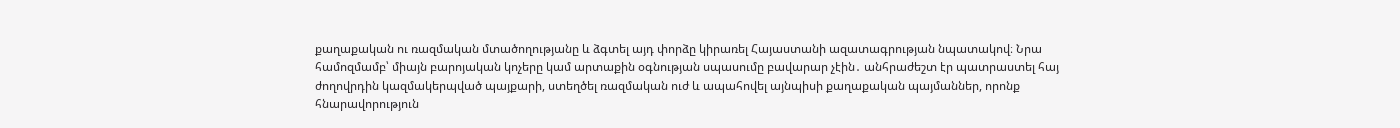քաղաքական ու ռազմական մտածողությանը և ձգտել այդ փորձը կիրառել Հայաստանի ազատագրության նպատակով։ Նրա համոզմամբ՝ միայն բարոյական կոչերը կամ արտաքին օգնության սպասումը բավարար չէին․ անհրաժեշտ էր պատրաստել հայ ժողովրդին կազմակերպված պայքարի, ստեղծել ռազմական ուժ և ապահովել այնպիսի քաղաքական պայմաններ, որոնք հնարավորություն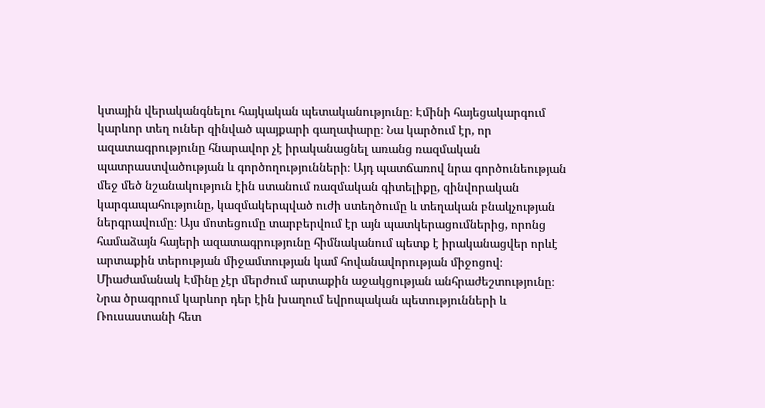կտային վերականգնելու հայկական պետականությունը։ Էմինի հայեցակարգում կարևոր տեղ ուներ զինված պայքարի գաղափարը։ Նա կարծում էր, որ ազատագրությունը հնարավոր չէ իրականացնել առանց ռազմական պատրաստվածության և գործողությունների։ Այդ պատճառով նրա գործունեության մեջ մեծ նշանակություն էին ստանում ռազմական գիտելիքը, զինվորական կարգապահությունը, կազմակերպված ուժի ստեղծումը և տեղական բնակչության ներգրավումը։ Այս մոտեցումը տարբերվում էր այն պատկերացումներից, որոնց համաձայն հայերի ազատագրությունը հիմնականում պետք է իրականացվեր որևէ արտաքին տերության միջամտության կամ հովանավորության միջոցով։ Միաժամանակ Էմինը չէր մերժում արտաքին աջակցության անհրաժեշտությունը։ Նրա ծրագրում կարևոր դեր էին խաղում եվրոպական պետությունների և Ռուսաստանի հետ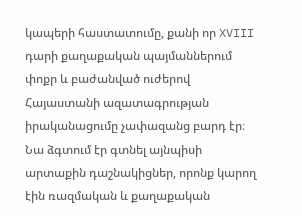կապերի հաստատումը, քանի որ XVIII դարի քաղաքական պայմաններում փոքր և բաժանված ուժերով Հայաստանի ազատագրության իրականացումը չափազանց բարդ էր։ Նա ձգտում էր գտնել այնպիսի արտաքին դաշնակիցներ, որոնք կարող էին ռազմական և քաղաքական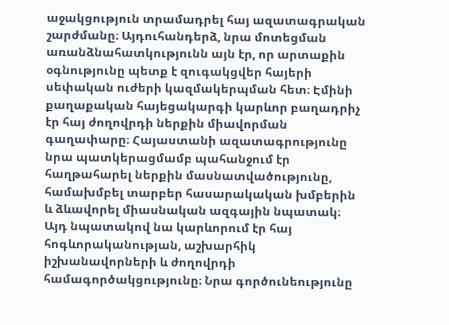աջակցություն տրամադրել հայ ազատագրական շարժմանը։ Այդուհանդերձ, նրա մոտեցման առանձնահատկությունն այն էր, որ արտաքին օգնությունը պետք է զուգակցվեր հայերի սեփական ուժերի կազմակերպման հետ։ Էմինի քաղաքական հայեցակարգի կարևոր բաղադրիչ էր հայ ժողովրդի ներքին միավորման գաղափարը։ Հայաստանի ազատագրությունը նրա պատկերացմամբ պահանջում էր հաղթահարել ներքին մասնատվածությունը, համախմբել տարբեր հասարակական խմբերին և ձևավորել միասնական ազգային նպատակ։ Այդ նպատակով նա կարևորում էր հայ հոգևորականության, աշխարհիկ իշխանավորների և ժողովրդի համագործակցությունը։ Նրա գործունեությունը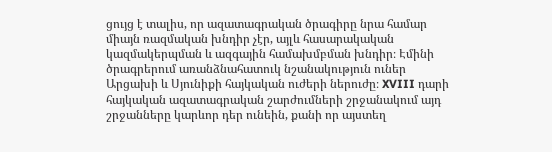ցույց է տալիս, որ ազատագրական ծրագիրը նրա համար միայն ռազմական խնդիր չէր, այլև հասարակական կազմակերպման և ազգային համախմբման խնդիր։ Էմինի ծրագրերում առանձնահատուկ նշանակություն ուներ Արցախի և Սյունիքի հայկական ուժերի ներուժը։ XVIII դարի հայկական ազատագրական շարժումների շրջանակում այդ շրջանները կարևոր դեր ունեին, քանի որ այստեղ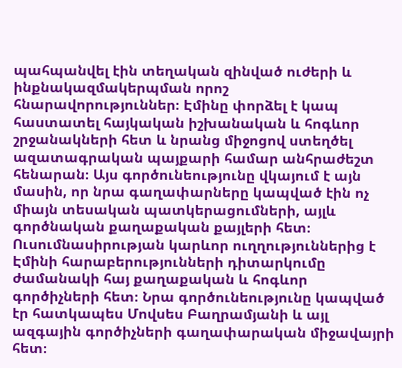պահպանվել էին տեղական զինված ուժերի և ինքնակազմակերպման որոշ հնարավորություններ։ Էմինը փորձել է կապ հաստատել հայկական իշխանական և հոգևոր շրջանակների հետ և նրանց միջոցով ստեղծել ազատագրական պայքարի համար անհրաժեշտ հենարան։ Այս գործունեությունը վկայում է այն մասին, որ նրա գաղափարները կապված էին ոչ միայն տեսական պատկերացումների, այլև գործնական քաղաքական քայլերի հետ։ Ուսումնասիրության կարևոր ուղղություններից է Էմինի հարաբերությունների դիտարկումը ժամանակի հայ քաղաքական և հոգևոր գործիչների հետ։ Նրա գործունեությունը կապված էր հատկապես Մովսես Բաղրամյանի և այլ ազգային գործիչների գաղափարական միջավայրի հետ։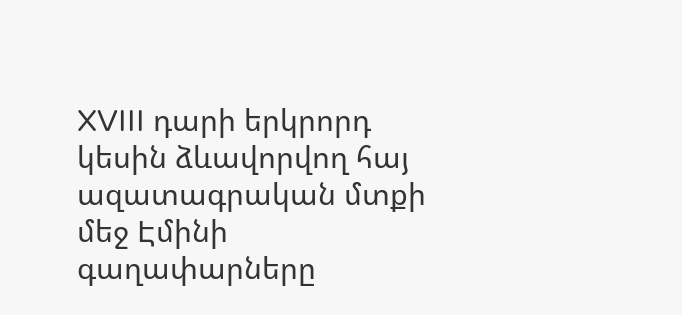XVIII դարի երկրորդ կեսին ձևավորվող հայ ազատագրական մտքի մեջ Էմինի գաղափարները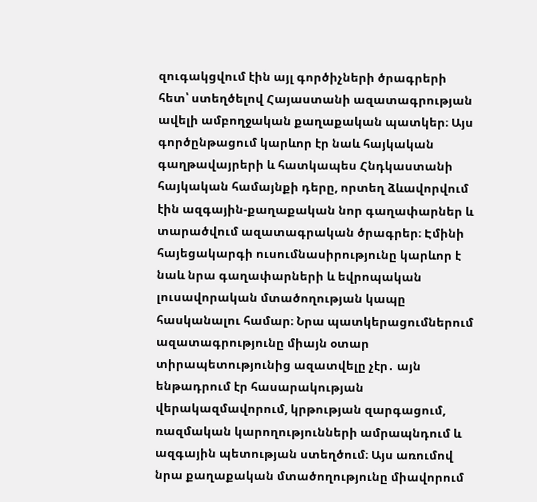զուգակցվում էին այլ գործիչների ծրագրերի հետ՝ ստեղծելով Հայաստանի ազատագրության ավելի ամբողջական քաղաքական պատկեր։ Այս գործընթացում կարևոր էր նաև հայկական գաղթավայրերի և հատկապես Հնդկաստանի հայկական համայնքի դերը, որտեղ ձևավորվում էին ազգային-քաղաքական նոր գաղափարներ և տարածվում ազատագրական ծրագրեր։ Էմինի հայեցակարգի ուսումնասիրությունը կարևոր է նաև նրա գաղափարների և եվրոպական լուսավորական մտածողության կապը հասկանալու համար։ Նրա պատկերացումներում ազատագրությունը միայն օտար տիրապետությունից ազատվելը չէր․ այն ենթադրում էր հասարակության վերակազմավորում, կրթության զարգացում, ռազմական կարողությունների ամրապնդում և ազգային պետության ստեղծում։ Այս առումով նրա քաղաքական մտածողությունը միավորում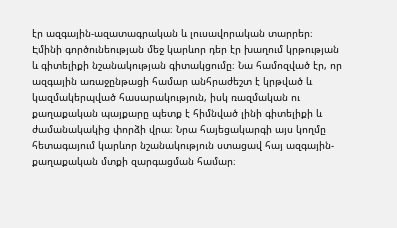էր ազգային-ազատագրական և լուսավորական տարրեր։ Էմինի գործունեության մեջ կարևոր դեր էր խաղում կրթության և գիտելիքի նշանակության գիտակցումը։ Նա համոզված էր, որ ազգային առաջընթացի համար անհրաժեշտ է կրթված և կազմակերպված հասարակություն, իսկ ռազմական ու քաղաքական պայքարը պետք է հիմնված լինի գիտելիքի և ժամանակակից փորձի վրա։ Նրա հայեցակարգի այս կողմը հետագայում կարևոր նշանակություն ստացավ հայ ազգային-քաղաքական մտքի զարգացման համար։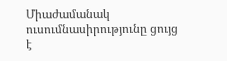Միաժամանակ ուսումնասիրությունը ցույց է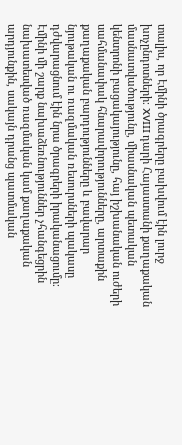տալիս, որ Էմինի ծրագրերը բախվում էին լուրջ խոչընդոտների։ XVIII դարի Հայաստանի քաղաքական մասնատվածությունը, միասնական պետական կենտրոնի բացակայությունը, հայ իշխանական ուժերի սահմանափակ հնարավորությունները, արտաքին քաղաքական բարդությունները և բավարար նյութական ու ռազմական ռեսուրսների պակասը դժվարացնում էին նրա ծրագրերի իրականացումը։ Էմինի մի շարք նախաձեռնություններ չհանգեցրին նախատեսված ռազմական կամ քաղաքական արդյունքին, սակայն դրանց պատմական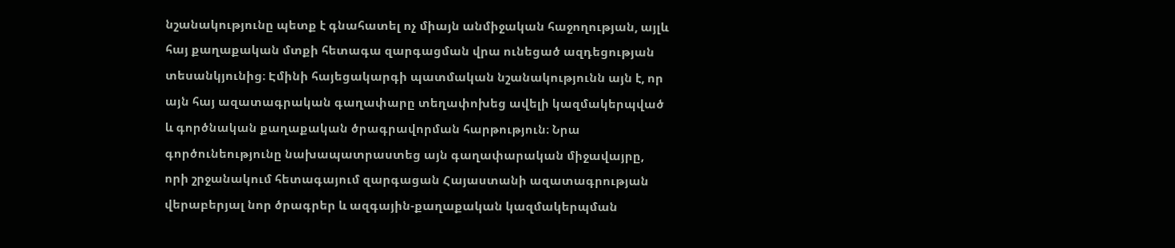նշանակությունը պետք է գնահատել ոչ միայն անմիջական հաջողության, այլև հայ քաղաքական մտքի հետագա զարգացման վրա ունեցած ազդեցության տեսանկյունից։ Էմինի հայեցակարգի պատմական նշանակությունն այն է, որ այն հայ ազատագրական գաղափարը տեղափոխեց ավելի կազմակերպված և գործնական քաղաքական ծրագրավորման հարթություն։ Նրա գործունեությունը նախապատրաստեց այն գաղափարական միջավայրը, որի շրջանակում հետագայում զարգացան Հայաստանի ազատագրության վերաբերյալ նոր ծրագրեր և ազգային-քաղաքական կազմակերպման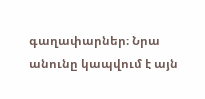գաղափարներ։ Նրա անունը կապվում է այն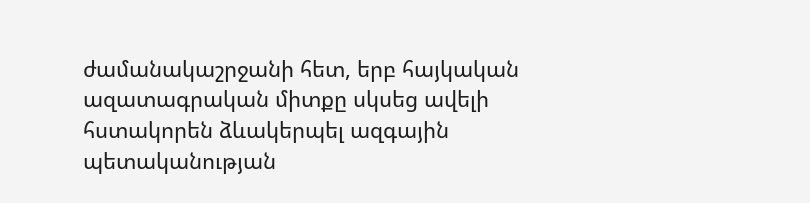ժամանակաշրջանի հետ, երբ հայկական ազատագրական միտքը սկսեց ավելի հստակորեն ձևակերպել ազգային պետականության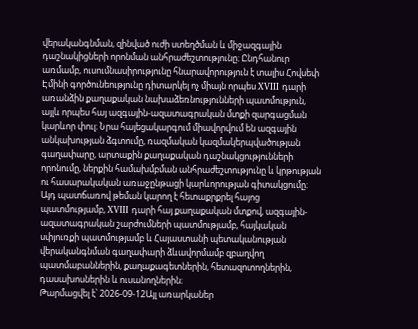վերականգնման, զինված ուժի ստեղծման և միջազգային դաշնակիցների որոնման անհրաժեշտությունը։ Ընդհանուր առմամբ, ուսումնասիրությունը հնարավորություն է տալիս Հովսեփ Էմինի գործունեությունը դիտարկել ոչ միայն որպես XVIII դարի առանձին քաղաքական նախաձեռնությունների պատմություն, այլև որպես հայ ազգային-ազատագրական մտքի զարգացման կարևոր փուլ։ Նրա հայեցակարգում միավորվում են ազգային անկախության ձգտումը, ռազմական կազմակերպվածության գաղափարը, արտաքին քաղաքական դաշնակցությունների որոնումը, ներքին համախմբման անհրաժեշտությունը և կրթության ու հասարակական առաջընթացի կարևորության գիտակցումը։ Այդ պատճառով թեման կարող է հետաքրքրել հայոց պատմությամբ, XVIII դարի հայ քաղաքական մտքով, ազգային-ազատագրական շարժումների պատմությամբ, հայկական սփյուռքի պատմությամբ և Հայաստանի պետականության վերականգնման գաղափարի ձևավորմամբ զբաղվող պատմաբաններին, քաղաքագետներին, հետազոտողներին, դասախոսներին և ուսանողներին։
Թարմացվել է՝ 2026-09-12Այլ առարկաներ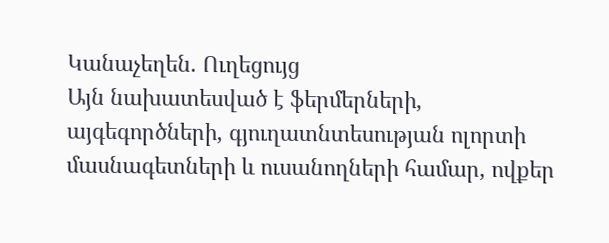Կանաչեղեն. Ուղեցույց
Այն նախատեսված է ֆերմերների, այգեգործների, գյուղատնտեսության ոլորտի մասնագետների և ուսանողների համար, ովքեր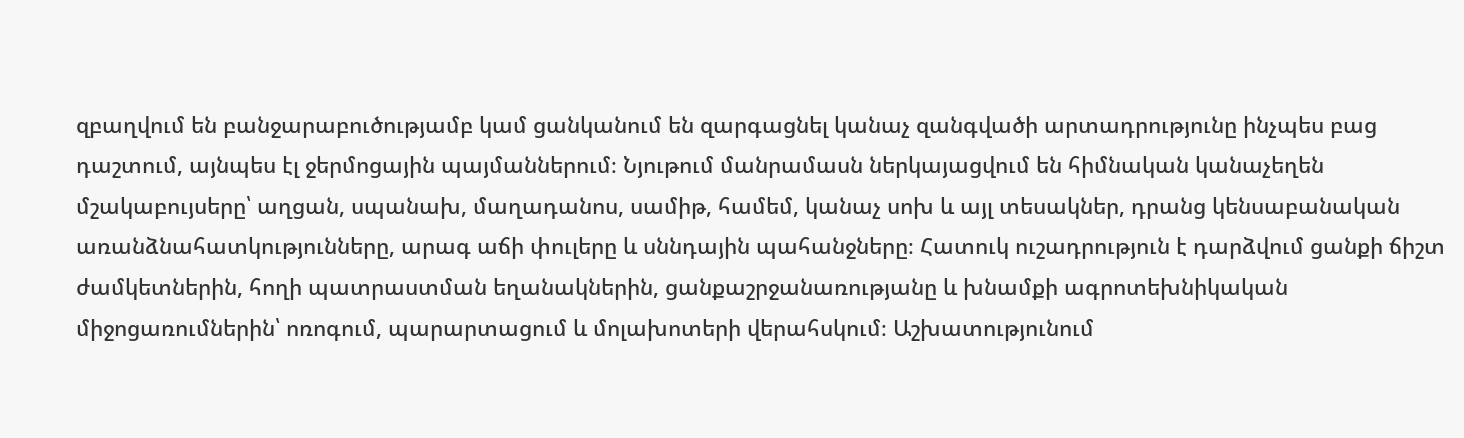զբաղվում են բանջարաբուծությամբ կամ ցանկանում են զարգացնել կանաչ զանգվածի արտադրությունը ինչպես բաց դաշտում, այնպես էլ ջերմոցային պայմաններում։ Նյութում մանրամասն ներկայացվում են հիմնական կանաչեղեն մշակաբույսերը՝ աղցան, սպանախ, մաղադանոս, սամիթ, համեմ, կանաչ սոխ և այլ տեսակներ, դրանց կենսաբանական առանձնահատկությունները, արագ աճի փուլերը և սննդային պահանջները։ Հատուկ ուշադրություն է դարձվում ցանքի ճիշտ ժամկետներին, հողի պատրաստման եղանակներին, ցանքաշրջանառությանը և խնամքի ագրոտեխնիկական միջոցառումներին՝ ոռոգում, պարարտացում և մոլախոտերի վերահսկում։ Աշխատությունում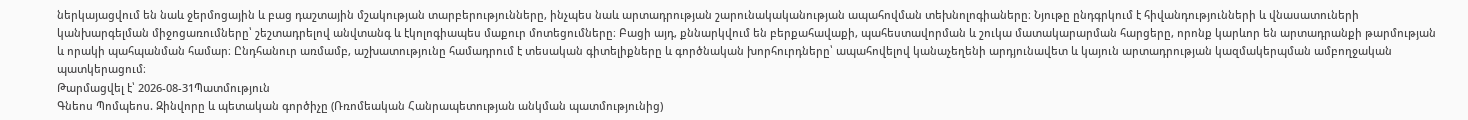ներկայացվում են նաև ջերմոցային և բաց դաշտային մշակության տարբերությունները, ինչպես նաև արտադրության շարունակականության ապահովման տեխնոլոգիաները։ Նյութը ընդգրկում է հիվանդությունների և վնասատուների կանխարգելման միջոցառումները՝ շեշտադրելով անվտանգ և էկոլոգիապես մաքուր մոտեցումները։ Բացի այդ, քննարկվում են բերքահավաքի, պահեստավորման և շուկա մատակարարման հարցերը, որոնք կարևոր են արտադրանքի թարմության և որակի պահպանման համար։ Ընդհանուր առմամբ, աշխատությունը համադրում է տեսական գիտելիքները և գործնական խորհուրդները՝ ապահովելով կանաչեղենի արդյունավետ և կայուն արտադրության կազմակերպման ամբողջական պատկերացում։
Թարմացվել է՝ 2026-08-31Պատմություն
Գնեոս Պոմպեոս. Զինվորը և պետական գործիչը (Ռռոմեական Հանրապետության անկման պատմությունից)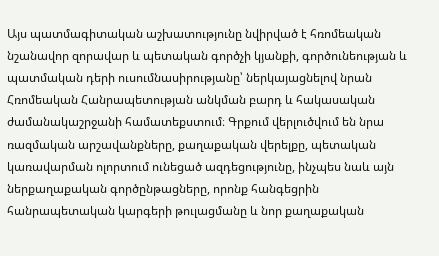Այս պատմագիտական աշխատությունը նվիրված է հռոմեական նշանավոր զորավար և պետական գործչի կյանքի, գործունեության և պատմական դերի ուսումնասիրությանը՝ ներկայացնելով նրան Հռոմեական Հանրապետության անկման բարդ և հակասական ժամանակաշրջանի համատեքստում։ Գրքում վերլուծվում են նրա ռազմական արշավանքները, քաղաքական վերելքը, պետական կառավարման ոլորտում ունեցած ազդեցությունը, ինչպես նաև այն ներքաղաքական գործընթացները, որոնք հանգեցրին հանրապետական կարգերի թուլացմանը և նոր քաղաքական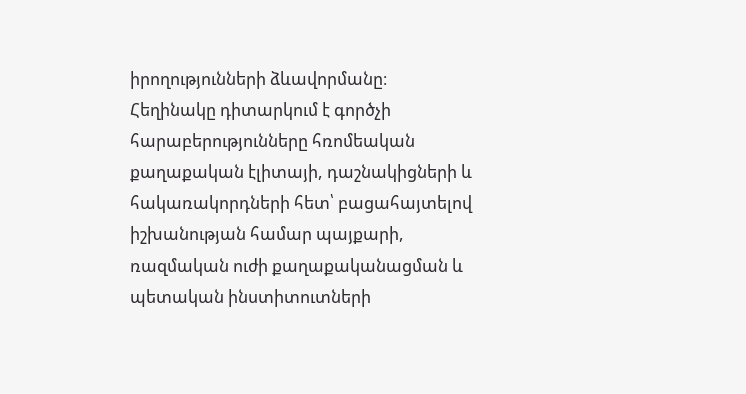իրողությունների ձևավորմանը։ Հեղինակը դիտարկում է գործչի հարաբերությունները հռոմեական քաղաքական էլիտայի, դաշնակիցների և հակառակորդների հետ՝ բացահայտելով իշխանության համար պայքարի, ռազմական ուժի քաղաքականացման և պետական ինստիտուտների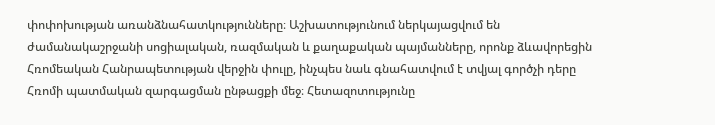փոփոխության առանձնահատկությունները։ Աշխատությունում ներկայացվում են ժամանակաշրջանի սոցիալական, ռազմական և քաղաքական պայմանները, որոնք ձևավորեցին Հռոմեական Հանրապետության վերջին փուլը, ինչպես նաև գնահատվում է տվյալ գործչի դերը Հռոմի պատմական զարգացման ընթացքի մեջ։ Հետազոտությունը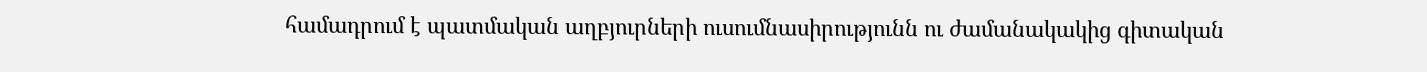համադրում է պատմական աղբյուրների ուսումնասիրությունն ու ժամանակակից գիտական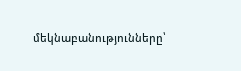մեկնաբանությունները՝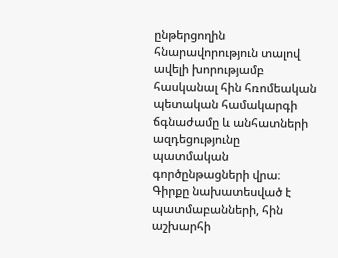ընթերցողին հնարավորություն տալով ավելի խորությամբ հասկանալ հին հռոմեական պետական համակարգի ճգնաժամը և անհատների ազդեցությունը պատմական գործընթացների վրա։ Գիրքը նախատեսված է պատմաբանների, հին աշխարհի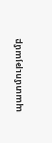պատմությամբ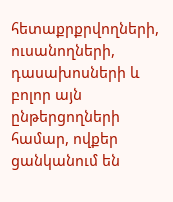հետաքրքրվողների, ուսանողների, դասախոսների և բոլոր այն ընթերցողների համար, ովքեր ցանկանում են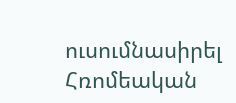ուսումնասիրել Հռոմեական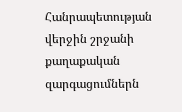Հանրապետության վերջին շրջանի քաղաքական զարգացումներն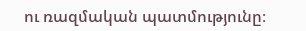ու ռազմական պատմությունը։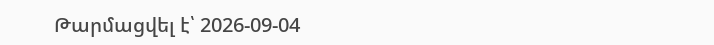Թարմացվել է՝ 2026-09-04